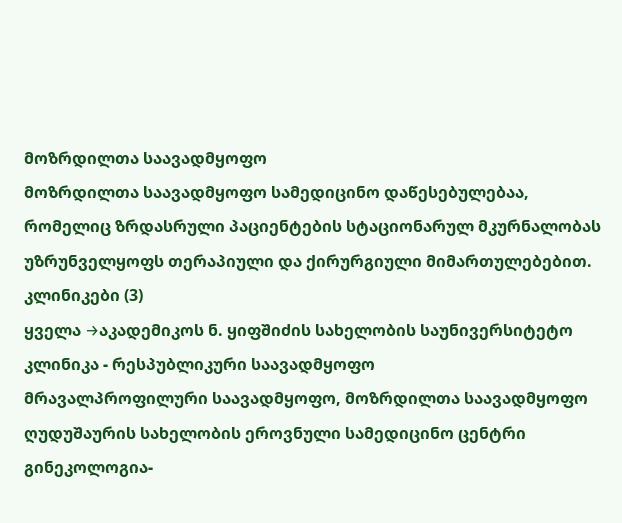მოზრდილთა საავადმყოფო
მოზრდილთა საავადმყოფო სამედიცინო დაწესებულებაა, რომელიც ზრდასრული პაციენტების სტაციონარულ მკურნალობას უზრუნველყოფს თერაპიული და ქირურგიული მიმართულებებით.
კლინიკები (3)
ყველა →აკადემიკოს ნ. ყიფშიძის სახელობის საუნივერსიტეტო კლინიკა - რესპუბლიკური საავადმყოფო
მრავალპროფილური საავადმყოფო, მოზრდილთა საავადმყოფო
ღუდუშაურის სახელობის ეროვნული სამედიცინო ცენტრი
გინეკოლოგია-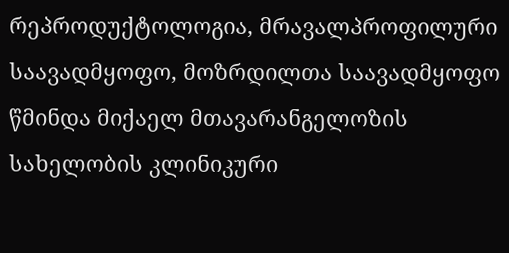რეპროდუქტოლოგია, მრავალპროფილური საავადმყოფო, მოზრდილთა საავადმყოფო
წმინდა მიქაელ მთავარანგელოზის სახელობის კლინიკური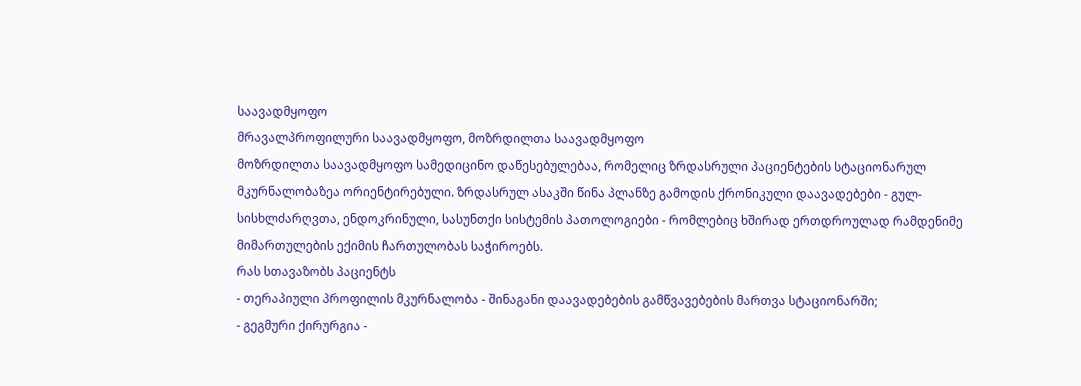საავადმყოფო
მრავალპროფილური საავადმყოფო, მოზრდილთა საავადმყოფო
მოზრდილთა საავადმყოფო სამედიცინო დაწესებულებაა, რომელიც ზრდასრული პაციენტების სტაციონარულ მკურნალობაზეა ორიენტირებული. ზრდასრულ ასაკში წინა პლანზე გამოდის ქრონიკული დაავადებები - გულ-სისხლძარღვთა, ენდოკრინული, სასუნთქი სისტემის პათოლოგიები - რომლებიც ხშირად ერთდროულად რამდენიმე მიმართულების ექიმის ჩართულობას საჭიროებს.
რას სთავაზობს პაციენტს
- თერაპიული პროფილის მკურნალობა - შინაგანი დაავადებების გამწვავებების მართვა სტაციონარში;
- გეგმური ქირურგია -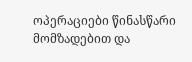ოპერაციები წინასწარი მომზადებით და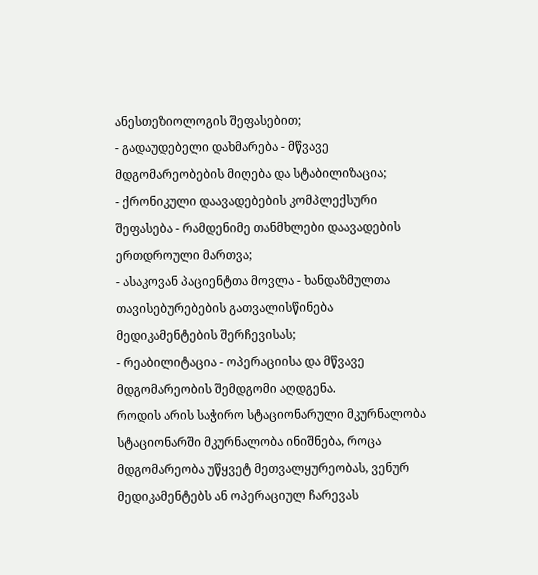ანესთეზიოლოგის შეფასებით;
- გადაუდებელი დახმარება - მწვავე მდგომარეობების მიღება და სტაბილიზაცია;
- ქრონიკული დაავადებების კომპლექსური შეფასება - რამდენიმე თანმხლები დაავადების ერთდროული მართვა;
- ასაკოვან პაციენტთა მოვლა - ხანდაზმულთა თავისებურებების გათვალისწინება მედიკამენტების შერჩევისას;
- რეაბილიტაცია - ოპერაციისა და მწვავე მდგომარეობის შემდგომი აღდგენა.
როდის არის საჭირო სტაციონარული მკურნალობა
სტაციონარში მკურნალობა ინიშნება, როცა მდგომარეობა უწყვეტ მეთვალყურეობას, ვენურ მედიკამენტებს ან ოპერაციულ ჩარევას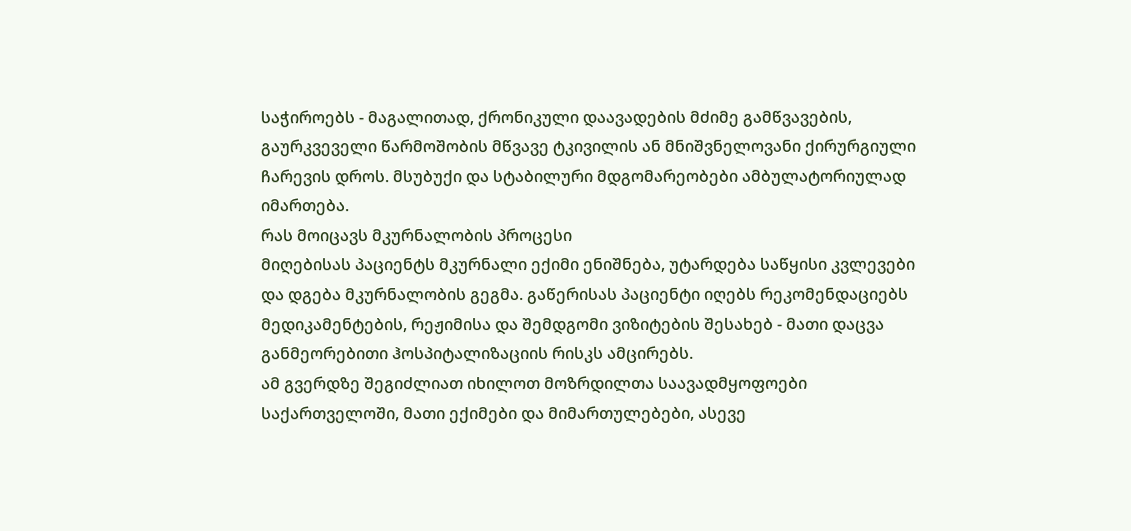საჭიროებს - მაგალითად, ქრონიკული დაავადების მძიმე გამწვავების, გაურკვეველი წარმოშობის მწვავე ტკივილის ან მნიშვნელოვანი ქირურგიული ჩარევის დროს. მსუბუქი და სტაბილური მდგომარეობები ამბულატორიულად იმართება.
რას მოიცავს მკურნალობის პროცესი
მიღებისას პაციენტს მკურნალი ექიმი ენიშნება, უტარდება საწყისი კვლევები და დგება მკურნალობის გეგმა. გაწერისას პაციენტი იღებს რეკომენდაციებს მედიკამენტების, რეჟიმისა და შემდგომი ვიზიტების შესახებ - მათი დაცვა განმეორებითი ჰოსპიტალიზაციის რისკს ამცირებს.
ამ გვერდზე შეგიძლიათ იხილოთ მოზრდილთა საავადმყოფოები საქართველოში, მათი ექიმები და მიმართულებები, ასევე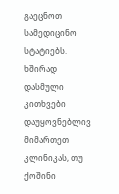გაეცნოთ სამედიცინო სტატიებს.
ხშირად დასმული კითხვები
დაუყოვნებლივ მიმართეთ კლინიკას, თუ ქოშინი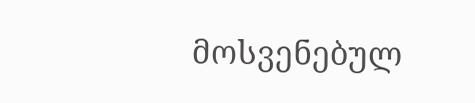მოსვენებულ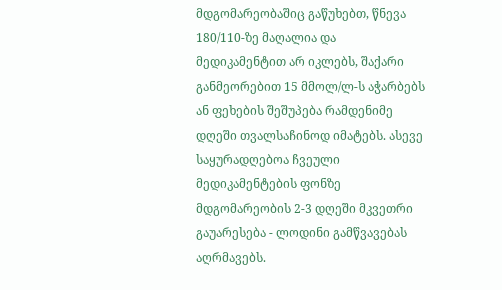მდგომარეობაშიც გაწუხებთ, წნევა 180/110-ზე მაღალია და მედიკამენტით არ იკლებს, შაქარი განმეორებით 15 მმოლ/ლ-ს აჭარბებს ან ფეხების შეშუპება რამდენიმე დღეში თვალსაჩინოდ იმატებს. ასევე საყურადღებოა ჩვეული მედიკამენტების ფონზე მდგომარეობის 2-3 დღეში მკვეთრი გაუარესება - ლოდინი გამწვავებას აღრმავებს.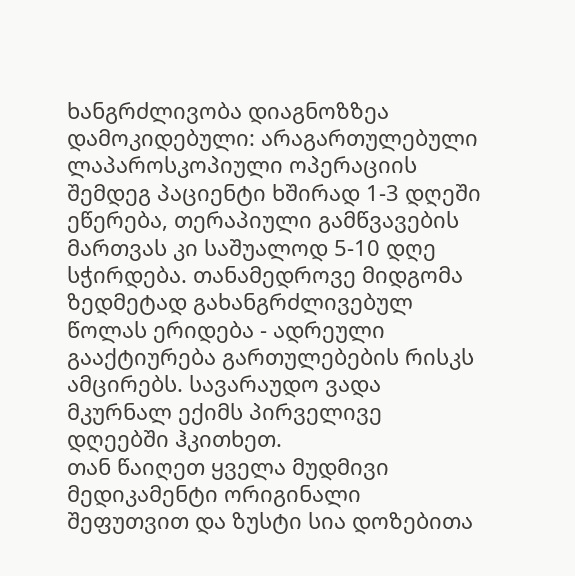ხანგრძლივობა დიაგნოზზეა დამოკიდებული: არაგართულებული ლაპაროსკოპიული ოპერაციის შემდეგ პაციენტი ხშირად 1-3 დღეში ეწერება, თერაპიული გამწვავების მართვას კი საშუალოდ 5-10 დღე სჭირდება. თანამედროვე მიდგომა ზედმეტად გახანგრძლივებულ წოლას ერიდება - ადრეული გააქტიურება გართულებების რისკს ამცირებს. სავარაუდო ვადა მკურნალ ექიმს პირველივე დღეებში ჰკითხეთ.
თან წაიღეთ ყველა მუდმივი მედიკამენტი ორიგინალი შეფუთვით და ზუსტი სია დოზებითა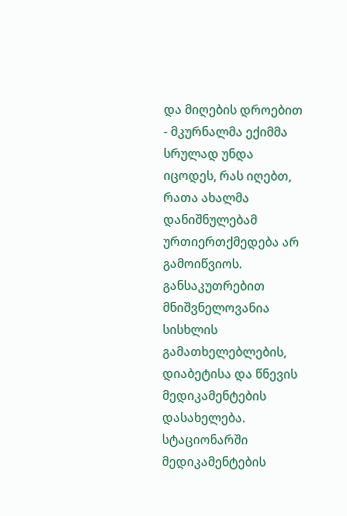და მიღების დროებით - მკურნალმა ექიმმა სრულად უნდა იცოდეს, რას იღებთ, რათა ახალმა დანიშნულებამ ურთიერთქმედება არ გამოიწვიოს. განსაკუთრებით მნიშვნელოვანია სისხლის გამათხელებლების, დიაბეტისა და წნევის მედიკამენტების დასახელება. სტაციონარში მედიკამენტების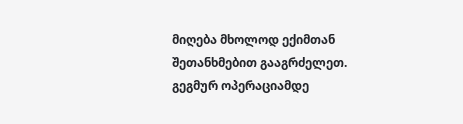მიღება მხოლოდ ექიმთან შეთანხმებით გააგრძელეთ.
გეგმურ ოპერაციამდე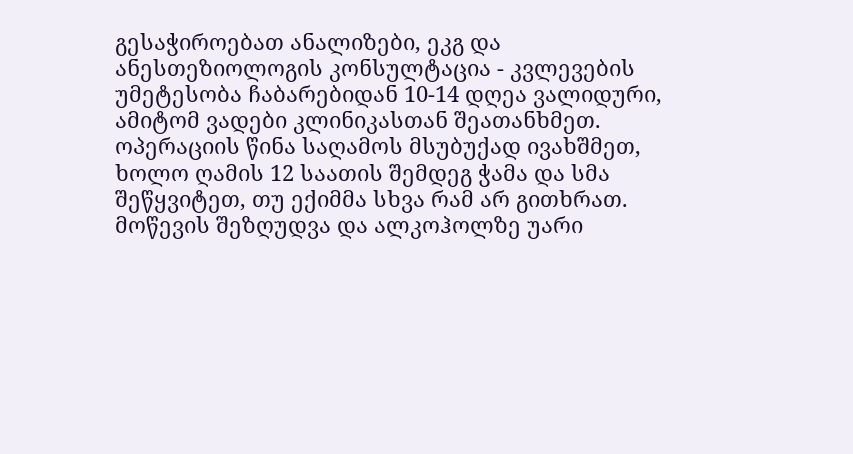გესაჭიროებათ ანალიზები, ეკგ და ანესთეზიოლოგის კონსულტაცია - კვლევების უმეტესობა ჩაბარებიდან 10-14 დღეა ვალიდური, ამიტომ ვადები კლინიკასთან შეათანხმეთ. ოპერაციის წინა საღამოს მსუბუქად ივახშმეთ, ხოლო ღამის 12 საათის შემდეგ ჭამა და სმა შეწყვიტეთ, თუ ექიმმა სხვა რამ არ გითხრათ. მოწევის შეზღუდვა და ალკოჰოლზე უარი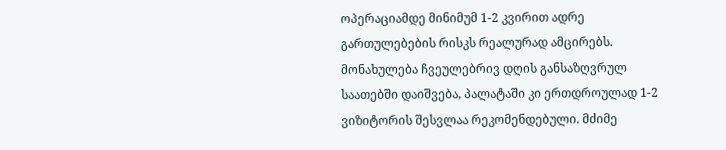ოპერაციამდე მინიმუმ 1-2 კვირით ადრე გართულებების რისკს რეალურად ამცირებს.
მონახულება ჩვეულებრივ დღის განსაზღვრულ საათებში დაიშვება, პალატაში კი ერთდროულად 1-2 ვიზიტორის შესვლაა რეკომენდებული. მძიმე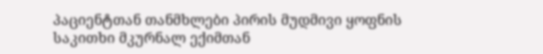პაციენტთან თანმხლები პირის მუდმივი ყოფნის საკითხი მკურნალ ექიმთან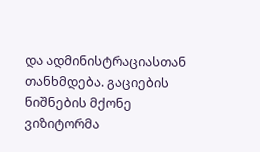და ადმინისტრაციასთან თანხმდება. გაციების ნიშნების მქონე ვიზიტორმა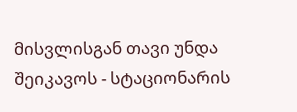მისვლისგან თავი უნდა შეიკავოს - სტაციონარის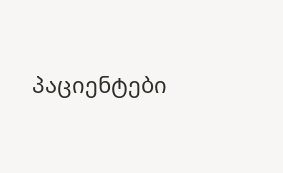პაციენტები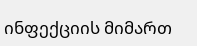ინფექციის მიმართ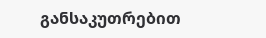განსაკუთრებით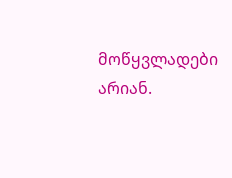მოწყვლადები არიან.